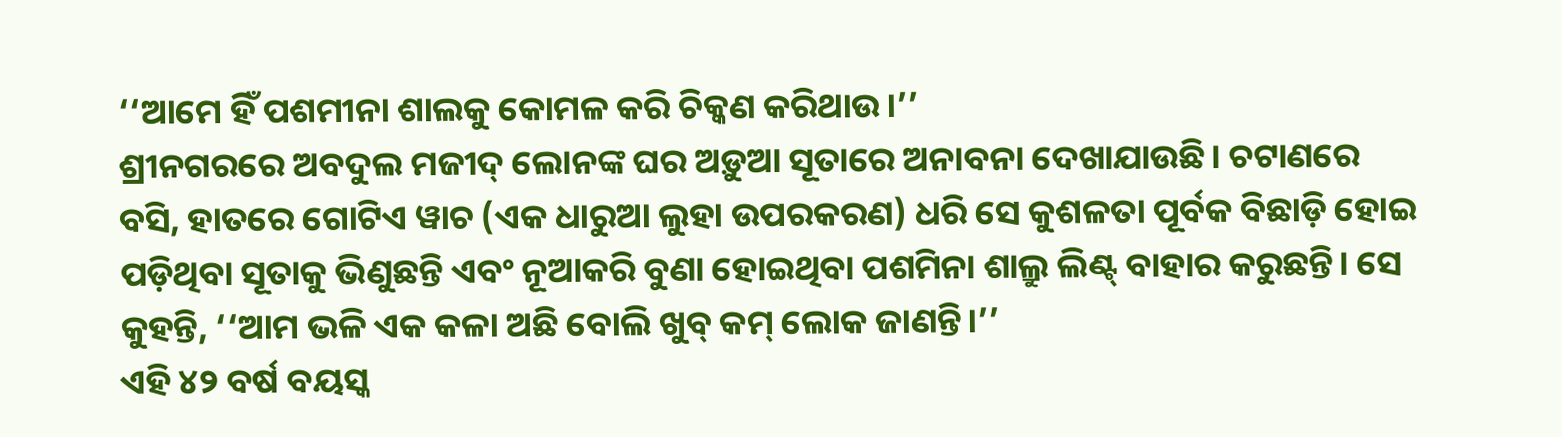‘‘ଆମେ ହିଁ ପଶମୀନା ଶାଲକୁ କୋମଳ କରି ଚିକ୍କଣ କରିଥାଉ।’’
ଶ୍ରୀନଗରରେ ଅବଦୁଲ ମଜୀଦ୍ ଲୋନଙ୍କ ଘର ଅଡ଼ୁଆ ସୂତାରେ ଅନାବନା ଦେଖାଯାଉଛି। ଚଟାଣରେ ବସି, ହାତରେ ଗୋଟିଏ ୱାଚ (ଏକ ଧାରୁଆ ଲୁହା ଉପରକରଣ) ଧରି ସେ କୁଶଳତା ପୂର୍ବକ ବିଛାଡ଼ି ହୋଇ ପଡ଼ିଥିବା ସୂତାକୁ ଭିଣୁଛନ୍ତି ଏବଂ ନୂଆକରି ବୁଣା ହୋଇଥିବା ପଶମିନା ଶାଲ୍ରୁ ଲିଣ୍ଟ୍ ବାହାର କରୁଛନ୍ତି। ସେ କୁହନ୍ତି, ‘‘ଆମ ଭଳି ଏକ କଳା ଅଛି ବୋଲି ଖୁବ୍ କମ୍ ଲୋକ ଜାଣନ୍ତି।’’
ଏହି ୪୨ ବର୍ଷ ବୟସ୍କ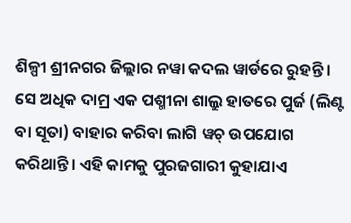ଶିଳ୍ପୀ ଶ୍ରୀନଗର ଜିଲ୍ଲାର ନୱା କଦଲ ୱାର୍ଡରେ ରୁହନ୍ତି। ସେ ଅଧିକ ଦାମ୍ର ଏକ ପଶ୍ମୀନା ଶାଲ୍ରୁ ହାତରେ ପୁର୍ଜ (ଲିଣ୍ଟ ବା ସୂତା) ବାହାର କରିବା ଲାଗି ୱଚ୍ ଉପଯୋଗ କରିଥାନ୍ତି। ଏହି କାମକୁ ପୁରଜଗାରୀ କୁହାଯାଏ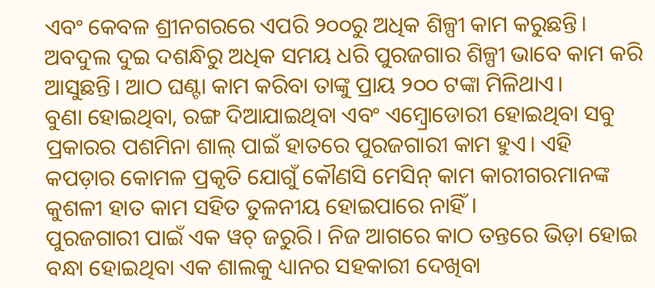ଏବଂ କେବଳ ଶ୍ରୀନଗରରେ ଏପରି ୨୦୦ରୁ ଅଧିକ ଶିଳ୍ପୀ କାମ କରୁଛନ୍ତି। ଅବଦୁଲ ଦୁଇ ଦଶନ୍ଧିରୁ ଅଧିକ ସମୟ ଧରି ପୁରଜଗାର ଶିଳ୍ପୀ ଭାବେ କାମ କରି ଆସୁଛନ୍ତି। ଆଠ ଘଣ୍ଟା କାମ କରିବା ତାଙ୍କୁ ପ୍ରାୟ ୨୦୦ ଟଙ୍କା ମିଳିଥାଏ।
ବୁଣା ହୋଇଥିବା, ରଙ୍ଗ ଦିଆଯାଇଥିବା ଏବଂ ଏମ୍ବ୍ରୋଡୋରୀ ହୋଇଥିବା ସବୁ ପ୍ରକାରର ପଶମିନା ଶାଲ୍ ପାଇଁ ହାତରେ ପୁରଜଗାରୀ କାମ ହୁଏ। ଏହି କପଡ଼ାର କୋମଳ ପ୍ରକୃତି ଯୋଗୁଁ କୌଣସି ମେସିନ୍ କାମ କାରୀଗରମାନଙ୍କ କୁଶଳୀ ହାତ କାମ ସହିତ ତୁଳନୀୟ ହୋଇପାରେ ନାହିଁ।
ପୁରଜଗାରୀ ପାଇଁ ଏକ ୱଚ୍ ଜରୁରି। ନିଜ ଆଗରେ କାଠ ତନ୍ତରେ ଭିଡ଼ା ହୋଇ ବନ୍ଧା ହୋଇଥିବା ଏକ ଶାଲକୁ ଧ୍ୟାନର ସହକାରୀ ଦେଖିବା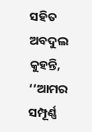ସହିତ ଅବଦୁଲ କୁହନ୍ତି, ‘‘ଆମର ସମ୍ପୂର୍ଣ୍ଣ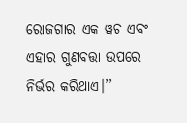ରୋଜଗାର ଏକ ୱଚ ଏବଂ ଏହାର ଗୁଣବତ୍ତା ଉପରେ ନିର୍ଭର କରିଥାଏ।’’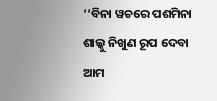‘‘ବିନା ୱଚରେ ପଶମିନା ଶାଲ୍କୁ ନିଖୁଣ ରୂପ ଦେବା ଆମ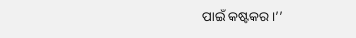ପାଇଁ କଷ୍ଟକର।’’